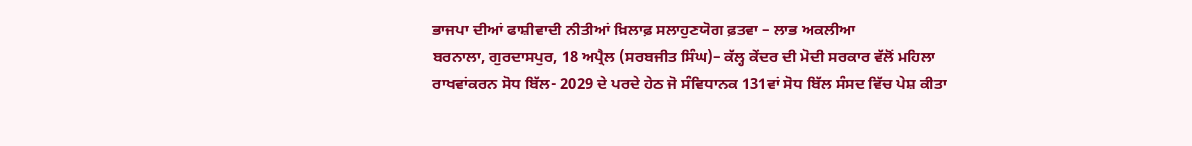ਭਾਜਪਾ ਦੀਆਂ ਫਾਸ਼ੀਵਾਦੀ ਨੀਤੀਆਂ ਖ਼ਿਲਾਫ਼ ਸਲਾਹੁਣਯੋਗ ਫ਼ਤਵਾ – ਲਾਭ ਅਕਲੀਆ
ਬਰਨਾਲਾ, ਗੁਰਦਾਸਪੁਰ, 18 ਅਪ੍ਰੈਲ (ਸਰਬਜੀਤ ਸਿੰਘ)– ਕੱਲ੍ਹ ਕੇਂਦਰ ਦੀ ਮੋਦੀ ਸਰਕਾਰ ਵੱਲੋਂ ਮਹਿਲਾ ਰਾਖਵਾਂਕਰਨ ਸੋਧ ਬਿੱਲ- 2029 ਦੇ ਪਰਦੇ ਹੇਠ ਜੋ ਸੰਵਿਧਾਨਕ 131ਵਾਂ ਸੋਧ ਬਿੱਲ ਸੰਸਦ ਵਿੱਚ ਪੇਸ਼ ਕੀਤਾ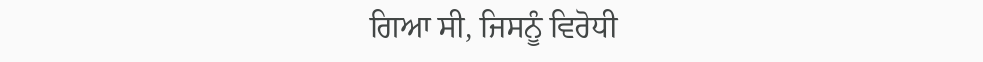ਗਿਆ ਸੀ, ਜਿਸਨੂੰ ਵਿਰੋਧੀ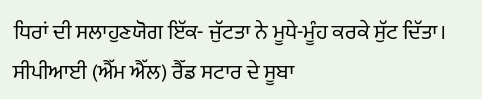ਧਿਰਾਂ ਦੀ ਸਲਾਹੁਣਯੋਗ ਇੱਕ- ਜੁੱਟਤਾ ਨੇ ਮੂਧੇ-ਮੂੰਹ ਕਰਕੇ ਸੁੱਟ ਦਿੱਤਾ। ਸੀਪੀਆਈ (ਐੱਮ ਐੱਲ) ਰੈੱਡ ਸਟਾਰ ਦੇ ਸੂਬਾ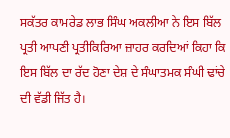ਸਕੱਤਰ ਕਾਮਰੇਡ ਲਾਭ ਸਿੰਘ ਅਕਲੀਆ ਨੇ ਇਸ ਬਿੱਲ ਪ੍ਰਤੀ ਆਪਣੀ ਪ੍ਰਤੀਕਿਰਿਆ ਜ਼ਾਹਰ ਕਰਦਿਆਂ ਕਿਹਾ ਕਿ ਇਸ ਬਿੱਲ ਦਾ ਰੱਦ ਹੋਣਾ ਦੇਸ਼ ਦੇ ਸੰਘਾਤਮਕ ਸੰਘੀ ਢਾਂਚੇ ਦੀ ਵੱਡੀ ਜਿੱਤ ਹੈ।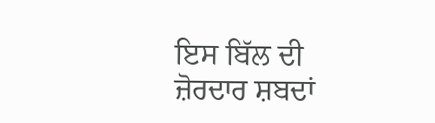ਇਸ ਬਿੱਲ ਦੀ ਜ਼ੋਰਦਾਰ ਸ਼ਬਦਾਂ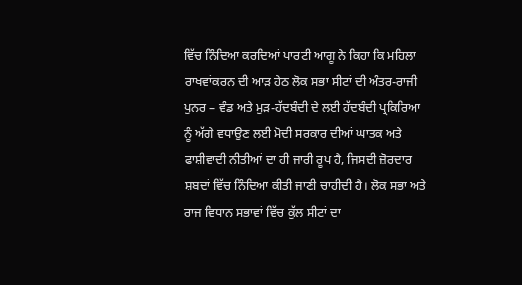ਵਿੱਚ ਨਿੰਦਿਆ ਕਰਦਿਆਂ ਪਾਰਟੀ ਆਗੂ ਨੇ ਕਿਹਾ ਕਿ ਮਹਿਲਾ ਰਾਖਵਾਂਕਰਨ ਦੀ ਆੜ ਹੇਠ ਲੋਕ ਸਭਾ ਸੀਟਾਂ ਦੀ ਅੰਤਰ-ਰਾਜੀ ਪੁਨਰ – ਵੰਡ ਅਤੇ ਮੁੜ-ਹੱਦਬੰਦੀ ਦੇ ਲਈ ਹੱਦਬੰਦੀ ਪ੍ਰਕਿਰਿਆ ਨੂੰ ਅੱਗੇ ਵਧਾਉਣ ਲਈ ਮੋਦੀ ਸਰਕਾਰ ਦੀਆਂ ਘਾਤਕ ਅਤੇ ਫਾਸ਼ੀਵਾਦੀ ਨੀਤੀਆਂ ਦਾ ਹੀ ਜਾਰੀ ਰੂਪ ਹੈ, ਜਿਸਦੀ ਜ਼ੋਰਦਾਰ ਸ਼ਬਦਾਂ ਵਿੱਚ ਨਿੰਦਿਆ ਕੀਤੀ ਜਾਣੀ ਚਾਹੀਦੀ ਹੈ। ਲੋਕ ਸਭਾ ਅਤੇ ਰਾਜ ਵਿਧਾਨ ਸਭਾਵਾਂ ਵਿੱਚ ਕੁੱਲ ਸੀਟਾਂ ਦਾ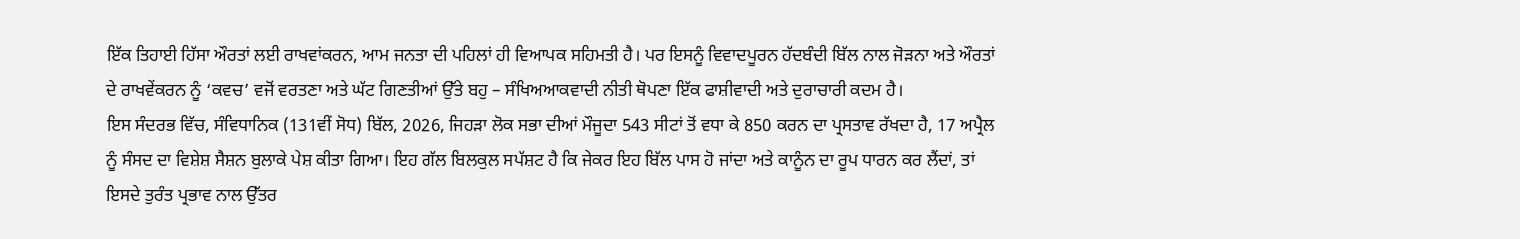ਇੱਕ ਤਿਹਾਈ ਹਿੱਸਾ ਔਰਤਾਂ ਲਈ ਰਾਖਵਾਂਕਰਨ, ਆਮ ਜਨਤਾ ਦੀ ਪਹਿਲਾਂ ਹੀ ਵਿਆਪਕ ਸਹਿਮਤੀ ਹੈ। ਪਰ ਇਸਨੂੰ ਵਿਵਾਦਪੂਰਨ ਹੱਦਬੰਦੀ ਬਿੱਲ ਨਾਲ ਜੋੜਨਾ ਅਤੇ ਔਰਤਾਂ ਦੇ ਰਾਖਵੇਂਕਰਨ ਨੂੰ ‘ਕਵਚ’ ਵਜੋਂ ਵਰਤਣਾ ਅਤੇ ਘੱਟ ਗਿਣਤੀਆਂ ਉੱਤੇ ਬਹੁ – ਸੰਖਿਅਆਕਵਾਦੀ ਨੀਤੀ ਥੋਪਣਾ ਇੱਕ ਫਾਸ਼ੀਵਾਦੀ ਅਤੇ ਦੁਰਾਚਾਰੀ ਕਦਮ ਹੈ।
ਇਸ ਸੰਦਰਭ ਵਿੱਚ, ਸੰਵਿਧਾਨਿਕ (131ਵੀਂ ਸੋਧ) ਬਿੱਲ, 2026, ਜਿਹੜਾ ਲੋਕ ਸਭਾ ਦੀਆਂ ਮੌਜੂਦਾ 543 ਸੀਟਾਂ ਤੋਂ ਵਧਾ ਕੇ 850 ਕਰਨ ਦਾ ਪ੍ਰਸਤਾਵ ਰੱਖਦਾ ਹੈ, 17 ਅਪ੍ਰੈਲ ਨੂੰ ਸੰਸਦ ਦਾ ਵਿਸ਼ੇਸ਼ ਸੈਸ਼ਨ ਬੁਲਾਕੇ ਪੇਸ਼ ਕੀਤਾ ਗਿਆ। ਇਹ ਗੱਲ ਬਿਲਕੁਲ ਸਪੱਸ਼ਟ ਹੈ ਕਿ ਜੇਕਰ ਇਹ ਬਿੱਲ ਪਾਸ ਹੋ ਜਾਂਦਾ ਅਤੇ ਕਾਨੂੰਨ ਦਾ ਰੂਪ ਧਾਰਨ ਕਰ ਲੈਂਦਾਂ, ਤਾਂ ਇਸਦੇ ਤੁਰੰਤ ਪ੍ਰਭਾਵ ਨਾਲ ਉੱਤਰ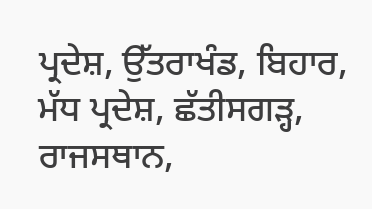ਪ੍ਰਦੇਸ਼, ਉੱਤਰਾਖੰਡ, ਬਿਹਾਰ, ਮੱਧ ਪ੍ਰਦੇਸ਼, ਛੱਤੀਸਗੜ੍ਹ, ਰਾਜਸਥਾਨ,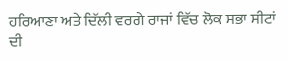ਹਰਿਆਣਾ ਅਤੇ ਦਿੱਲੀ ਵਰਗੇ ਰਾਜਾਂ ਵਿੱਚ ਲੋਕ ਸਭਾ ਸੀਟਾਂ ਦੀ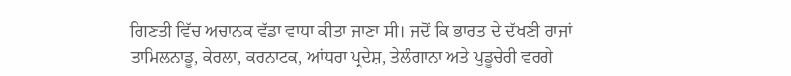ਗਿਣਤੀ ਵਿੱਚ ਅਚਾਨਕ ਵੱਡਾ ਵਾਧਾ ਕੀਤਾ ਜਾਣਾ ਸੀ। ਜਦੋਂ ਕਿ ਭਾਰਤ ਦੇ ਦੱਖਣੀ ਰਾਜਾਂ ਤਾਮਿਲਨਾਡੂ, ਕੇਰਲਾ, ਕਰਨਾਟਕ, ਆਂਧਰਾ ਪ੍ਰਦੇਸ਼, ਤੇਲੰਗਾਨਾ ਅਤੇ ਪੁਡੂਚੇਰੀ ਵਰਗੇ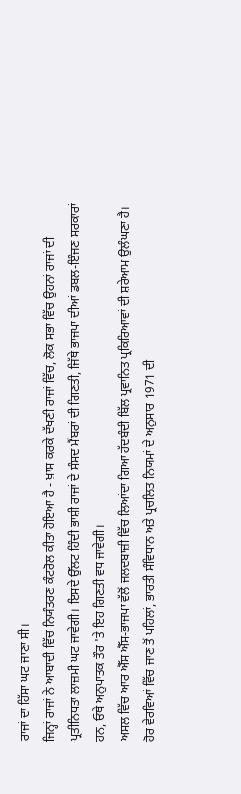ਰਾਜਾਂ ਦਾ ਹਿੱਸਾ ਘਟ ਜਾਣਾ ਸੀ।
ਜਿਨ੍ਹਾਂ ਰਾਜਾਂ ਨੇ ਆਬਾਦੀ ਵਿੱਚ ਨਿਯੰਤਰਣ ਕੰਟਰੋਲ ਕੀਤਾ ਹੋਇਆ ਹੈ - ਖ਼ਾਸ ਕਰਕੇ ਦੱਖਣੀ ਰਾਜਾਂ ਵਿੱਚ, ਲੋਕ ਸਭਾ ਵਿੱਚ ਉਹਨਾਂ ਰਾਜਾਂ ਦੀ ਪ੍ਰਤੀਨਿਧਤਾ ਲਾਜ਼ਮੀ ਘਟ ਜਾਵੇਗੀ। ਇਸਦੇ ਉੱਲਟ ਹਿੰਦੀ ਭਾਸ਼ੀ ਰਾਜਾਂ ਦੇ ਸੰਸਦ ਮੈਂਬਰਾਂ ਦੀ ਗਿਣਤੀ, ਜਿੱਥੇ ਭਾਜਪਾ ਦੀਆਂ ਡਬਲ-ਇੰਜਣ ਸਰਕਾਰਾਂ ਹਨ, ਓਥੇ ਅਨੁਪਾਤਕ ਤੌਰ 'ਤੇ ਇਹ ਗਿਣਤੀ ਵਧ ਜਾਵੇਗੀ।
ਅਸਲ ਵਿੱਚ ਆਰ ਐੱਸ ਐੱਸ-ਭਾਜਪਾ ਵੱਲੋਂ ਜਲਦਬਾਜ਼ੀ ਵਿੱਚ ਲਿਆਂਦਾ ਗਿਆ ਹੱਦਬੰਦੀ ਬਿੱਲ ਪ੍ਰਵਾਨਿਤ ਪ੍ਰਕਿਰਿਆਵਾਂ ਦੀ ਸ਼ਰੇਆਮ ਉਲੰਘਣਾ ਹੈ। ਹੋਰ ਵੇਰਵਿਆਂ ਵਿੱਚ ਜਾਣ ਤੋਂ ਪਹਿਲਾਂ, ਭਾਰਤੀ ਸੰਵਿਧਾਨ ਅਤੇ ਪ੍ਰਚਲਿਤ ਨਿਯਮਾਂ ਦੇ ਅਨੁਸਾਰ 1971 ਦੀ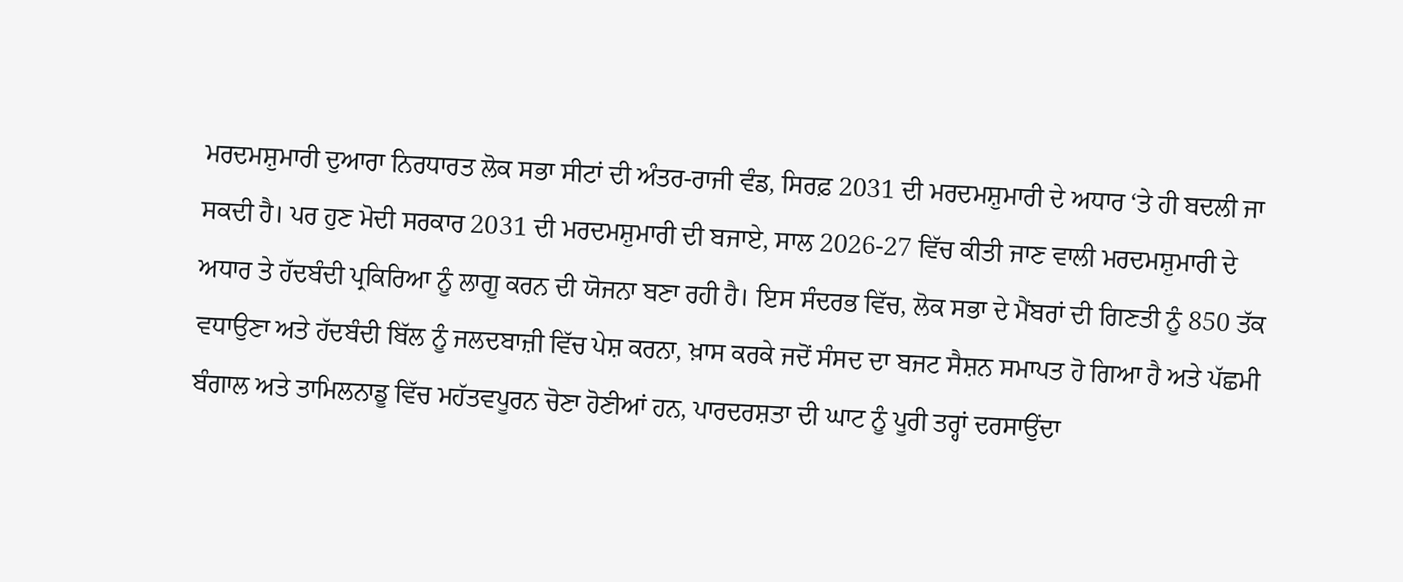ਮਰਦਮਸ਼ੁਮਾਰੀ ਦੁਆਰਾ ਨਿਰਧਾਰਤ ਲੋਕ ਸਭਾ ਸੀਟਾਂ ਦੀ ਅੰਤਰ-ਰਾਜੀ ਵੰਡ, ਸਿਰਫ਼ 2031 ਦੀ ਮਰਦਮਸ਼ੁਮਾਰੀ ਦੇ ਅਧਾਰ ‘ਤੇ ਹੀ ਬਦਲੀ ਜਾ ਸਕਦੀ ਹੈ। ਪਰ ਹੁਣ ਮੋਦੀ ਸਰਕਾਰ 2031 ਦੀ ਮਰਦਮਸ਼ੁਮਾਰੀ ਦੀ ਬਜਾਏ, ਸਾਲ 2026-27 ਵਿੱਚ ਕੀਤੀ ਜਾਣ ਵਾਲੀ ਮਰਦਮਸ਼ੁਮਾਰੀ ਦੇ ਅਧਾਰ ਤੇ ਹੱਦਬੰਦੀ ਪ੍ਰਕਿਰਿਆ ਨੂੰ ਲਾਗੂ ਕਰਨ ਦੀ ਯੋਜਨਾ ਬਣਾ ਰਹੀ ਹੈ। ਇਸ ਸੰਦਰਭ ਵਿੱਚ, ਲੋਕ ਸਭਾ ਦੇ ਮੈਂਬਰਾਂ ਦੀ ਗਿਣਤੀ ਨੂੰ 850 ਤੱਕ ਵਧਾਉਣਾ ਅਤੇ ਹੱਦਬੰਦੀ ਬਿੱਲ ਨੂੰ ਜਲਦਬਾਜ਼ੀ ਵਿੱਚ ਪੇਸ਼ ਕਰਨਾ, ਖ਼ਾਸ ਕਰਕੇ ਜਦੋਂ ਸੰਸਦ ਦਾ ਬਜਟ ਸੈਸ਼ਨ ਸਮਾਪਤ ਹੋ ਗਿਆ ਹੈ ਅਤੇ ਪੱਛਮੀ ਬੰਗਾਲ ਅਤੇ ਤਾਮਿਲਨਾਡੂ ਵਿੱਚ ਮਹੱਤਵਪੂਰਨ ਚੋਣਾ ਹੋਣੀਆਂ ਹਨ, ਪਾਰਦਰਸ਼ਤਾ ਦੀ ਘਾਟ ਨੂੰ ਪੂਰੀ ਤਰ੍ਹਾਂ ਦਰਸਾਉਂਦਾ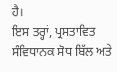ਹੈ।
ਇਸ ਤਰ੍ਹਾਂ, ਪ੍ਰਸਤਾਵਿਤ ਸੰਵਿਧਾਨਕ ਸੋਧ ਬਿੱਲ ਅਤੇ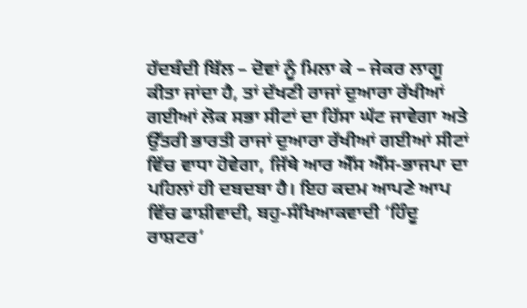ਹੱਦਬੰਦੀ ਬਿੱਲ – ਦੋਵਾਂ ਨੂੰ ਮਿਲਾ ਕੇ – ਜੇਕਰ ਲਾਗੂ ਕੀਤਾ ਜਾਂਦਾ ਹੈ, ਤਾਂ ਦੱਖਣੀ ਰਾਜਾਂ ਦੁਆਰਾ ਰੱਖੀਆਂ ਗਈਆਂ ਲੋਕ ਸਭਾ ਸੀਟਾਂ ਦਾ ਹਿੱਸਾ ਘੱਟ ਜਾਵੇਗਾ ਅਤੇ ਉੱਤਰੀ ਭਾਰਤੀ ਰਾਜਾਂ ਦੁਆਰਾ ਰੱਖੀਆਂ ਗਈਆਂ ਸੀਟਾਂ ਵਿੱਚ ਵਾਧਾ ਹੋਵੇਗਾ, ਜਿੱਥੇ ਆਰ ਐੱਸ ਐੱਸ-ਭਾਜਪਾ ਦਾ ਪਹਿਲਾਂ ਹੀ ਦਬਦਬਾ ਹੈ। ਇਹ ਕਦਮ ਆਪਣੇ ਆਪ ਵਿੱਚ ਫਾਸ਼ੀਵਾਦੀ, ਬਹੁ-ਸੰਖਿਆਕਵਾਦੀ ‘ਹਿੰਦੂ ਰਾਸ਼ਟਰ’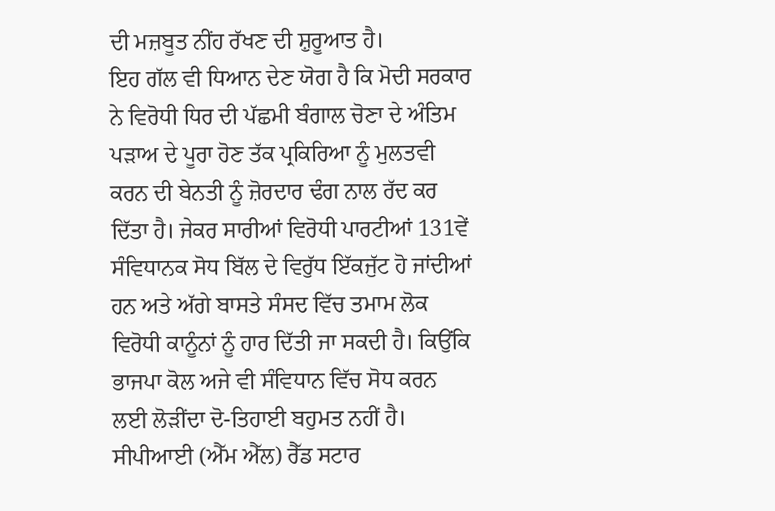ਦੀ ਮਜ਼ਬੂਤ ਨੀਂਹ ਰੱਖਣ ਦੀ ਸ਼ੁਰੂਆਤ ਹੈ।
ਇਹ ਗੱਲ ਵੀ ਧਿਆਨ ਦੇਣ ਯੋਗ ਹੈ ਕਿ ਮੋਦੀ ਸਰਕਾਰ ਨੇ ਵਿਰੋਧੀ ਧਿਰ ਦੀ ਪੱਛਮੀ ਬੰਗਾਲ ਚੋਣਾ ਦੇ ਅੰਤਿਮ ਪੜਾਅ ਦੇ ਪੂਰਾ ਹੋਣ ਤੱਕ ਪ੍ਰਕਿਰਿਆ ਨੂੰ ਮੁਲਤਵੀ ਕਰਨ ਦੀ ਬੇਨਤੀ ਨੂੰ ਜ਼ੋਰਦਾਰ ਢੰਗ ਨਾਲ ਰੱਦ ਕਰ ਦਿੱਤਾ ਹੈ। ਜੇਕਰ ਸਾਰੀਆਂ ਵਿਰੋਧੀ ਪਾਰਟੀਆਂ 131ਵੇਂ ਸੰਵਿਧਾਨਕ ਸੋਧ ਬਿੱਲ ਦੇ ਵਿਰੁੱਧ ਇੱਕਜੁੱਟ ਹੋ ਜਾਂਦੀਆਂ ਹਨ ਅਤੇ ਅੱਗੇ ਬਾਸਤੇ ਸੰਸਦ ਵਿੱਚ ਤਮਾਮ ਲੋਕ ਵਿਰੋਧੀ ਕਾਨੂੰਨਾਂ ਨੂੰ ਹਾਰ ਦਿੱਤੀ ਜਾ ਸਕਦੀ ਹੈ। ਕਿਉਂਕਿ ਭਾਜਪਾ ਕੋਲ ਅਜੇ ਵੀ ਸੰਵਿਧਾਨ ਵਿੱਚ ਸੋਧ ਕਰਨ ਲਈ ਲੋੜੀਂਦਾ ਦੋ-ਤਿਹਾਈ ਬਹੁਮਤ ਨਹੀਂ ਹੈ। ਸੀਪੀਆਈ (ਐੱਮ ਐੱਲ) ਰੈੱਡ ਸਟਾਰ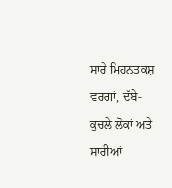ਸਾਰੇ ਮਿਹਨਤਕਸ਼ ਵਰਗਾਂ, ਦੱਬੇ-ਕੁਚਲੇ ਲੋਕਾਂ ਅਤੇ ਸਾਰੀਆਂ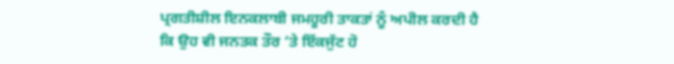ਪ੍ਰਗਤੀਸ਼ੀਲ ਇਨਕਲਾਬੀ ਜਮਹੂਰੀ ਤਾਕਤਾਂ ਨੂੰ ਅਪੀਲ ਕਰਦੀ ਹੈ ਕਿ ਉਹ ਵੀ ਜਨਤਕ ਤੌਰ ‘ਤੇ ਇੱਕਜੁੱਟ ਹੋ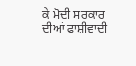ਕੇ ਮੋਦੀ ਸਰਕਾਰ ਦੀਆਂ ਫਾਸ਼ੀਵਾਦੀ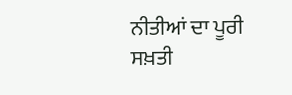ਨੀਤੀਆਂ ਦਾ ਪੂਰੀ ਸਖ਼ਤੀ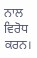ਨਾਲ ਵਿਰੋਧ ਕਰਨ।